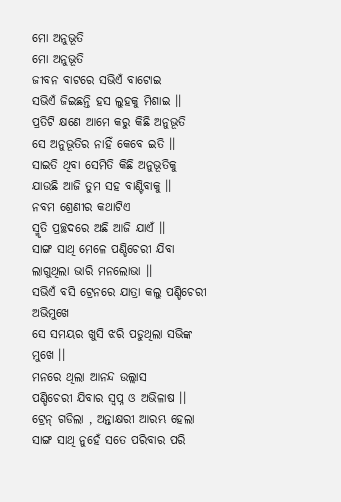ମୋ ଅନୁଭୂତି
ମୋ ଅନୁଭୂତି
ଜୀବନ ବାଟରେ ସଭିଏଁ ବାଟୋଇ
ସଭିଏଁ ଜିଇଛନ୍ତି ହସ ଲୁହକୁ ମିଶାଇ ।।
ପ୍ରତିଟି କ୍ଷଣେ ଆମେ କରୁ କିଛି ଅନୁଭୂତି
ସେ ଅନୁଭୂତିର ନାହିଁ କେବେ ଇତି ।।
ସାଇତି ଥିବା ସେମିତି କିଛି ଅନୁଭୂତିକୁ
ଯାଉଛି ଆଜି ତୁମ ସହ ବାଣ୍ଟିବାକୁ ।।
ନବମ ଶ୍ରେଣୀର କଥାଟିଏ
ସ୍ମୃତି ପ୍ରଚ୍ଛଦରେ ଅଛି ଆଜି ଯାଏଁ ।।
ସାଙ୍ଗ ସାଥି ମେଳେ ପଣ୍ଡିଚେରୀ ଯିବା
ଲାଗୁଥିଲା ଭାରି ମନଲୋଭା ।।
ସଭିଏଁ ବସି ଟ୍ରେନରେ ଯାତ୍ରା କଲୁ ପଣ୍ଡିଚେରୀ ଅଭିମୁଖେ
ସେ ସମୟର ଖୁସି ଝରି ପଡୁଥିଲା ସଭିଙ୍କ ମୁଖେ ।।
ମନରେ ଥିଲା ଆନନ୍ଦ ଉଲ୍ଲାସ
ପଣ୍ଡିଚେରୀ ଯିବାର ସ୍ୱପ୍ନ ଓ ଅଭିଳାଷ ।।
ଟ୍ରେନ୍ ଗଡିଲା , ଅନ୍ତାକ୍ଷରୀ ଆରମ୍ଭ ହେଲା
ସାଙ୍ଗ ସାଥି ନୁହେଁ ସତେ ପରିବାର ପରି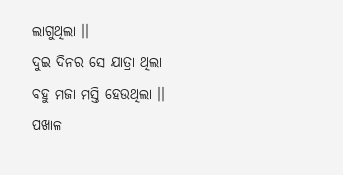ଲାଗୁଥିଲା ।।
ଦୁଇ ଦିନର ସେ ଯାତ୍ରା ଥିଲା
ବହୁ ମଜା ମସ୍ତି ହେଉଥିଲା ।।
ପଖାଳ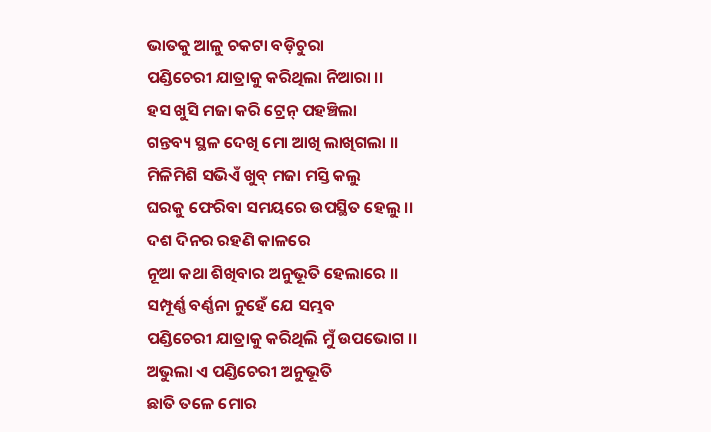ଭାତକୁ ଆଳୁ ଚକଟା ବଡ଼ିଚୁରା
ପଣ୍ଡିଚେରୀ ଯାତ୍ରାକୁ କରିଥିଲା ନିଆରା ।।
ହସ ଖୁସି ମଜା କରି ଟ୍ରେନ୍ ପହଞ୍ଚିଲା
ଗନ୍ତବ୍ୟ ସ୍ଥଳ ଦେଖି ମୋ ଆଖି ଲାଖିଗଲା ।।
ମିଳିମିଶି ସଭିଏଁ ଖୁବ୍ ମଜା ମସ୍ତି କଲୁ
ଘରକୁ ଫେରିବା ସମୟରେ ଉପସ୍ଥିତ ହେଲୁ ।।
ଦଶ ଦିନର ରହଣି କାଳରେ
ନୂଆ କଥା ଶିଖିବାର ଅନୁଭୂତି ହେଲାରେ ।।
ସମ୍ପୂର୍ଣ୍ଣ ବର୍ଣ୍ଣନା ନୁହେଁ ଯେ ସମ୍ଭବ
ପଣ୍ଡିଚେରୀ ଯାତ୍ରାକୁ କରିଥିଲି ମୁଁ ଉପଭୋଗ ।।
ଅଭୁଲା ଏ ପଣ୍ଡିଚେରୀ ଅନୁଭୂତି
ଛାତି ତଳେ ମୋର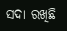ସଦା ରଖିଛି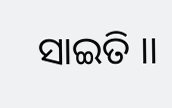ସାଇତି ।।